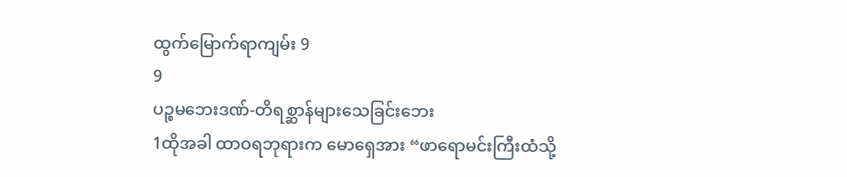ထွက်မြောက်ရာကျမ်း 9
9
ပဉ္စမဘေးဒဏ်-တိရစ္ဆာန်များသေခြင်းဘေး
1ထိုအခါ ထာဝရဘုရားက မောရှေအား “ဖာရောမင်းကြီးထံသို့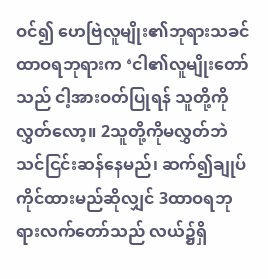ဝင်၍ ဟေဗြဲလူမျိုး၏ဘုရားသခင် ထာဝရဘုရားက ‘ငါ၏လူမျိုးတော်သည် ငါ့အားဝတ်ပြုရန် သူတို့ကိုလွှတ်လော့။ 2သူတို့ကိုမလွှတ်ဘဲ သင်ငြင်းဆန်နေမည်၊ ဆက်၍ချုပ်ကိုင်ထားမည်ဆိုလျှင် 3ထာဝရဘုရားလက်တော်သည် လယ်၌ရှိ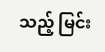သည့် မြင်း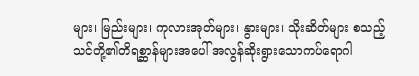များ၊ မြည်းများ၊ ကုလားအုတ်များ၊ နွားများ၊ သိုးဆိတ်များ စသည့် သင်တို့၏တိရစ္ဆာန်များအပေါ် အလွန်ဆိုးရွားသောကပ်ရောဂါ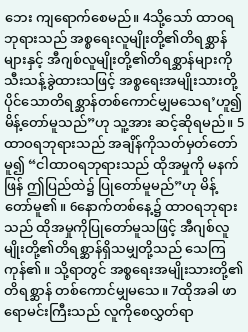ဘေး ကျရောက်စေမည်။ 4သို့သော် ထာဝရဘုရားသည် အစ္စရေးလူမျိုးတို့၏တိရစ္ဆာန်များနှင့် အီဂျစ်လူမျိုးတို့၏တိရစ္ဆာန်များကို သီးသန့်ခွဲထားသဖြင့် အစ္စရေးအမျိုးသားတို့ပိုင်သောတိရစ္ဆာန်တစ်ကောင်မျှမသေရ’ဟူ၍ မိန့်တော်မူသည်”ဟု သူ့အား ဆင့်ဆိုရမည်။ 5ထာဝရဘုရားသည် အချိန်ကိုသတ်မှတ်တော်မူ၍ “ငါထာဝရဘုရားသည် ထိုအမှုကို မနက်ဖြန် ဤပြည်ထဲ၌ ပြုတော်မူမည်”ဟု မိန့်တော်မူ၏။ 6နောက်တစ်နေ့၌ ထာဝရဘုရားသည် ထိုအမှုကိုပြုတော်မူသဖြင့် အီဂျစ်လူမျိုးတို့၏တိရစ္ဆာန်ရှိသမျှတို့သည် သေကြကုန်၏။ သို့ရာတွင် အစ္စရေးအမျိုးသားတို့၏တိရစ္ဆာန် တစ်ကောင်မျှမသေ။ 7ထိုအခါ ဖာရောမင်းကြီးသည် လူကိုစေလွှတ်ရာ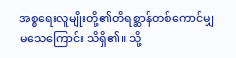အစ္စရေးလူမျိုးတို့၏တိရစ္ဆာန်တစ်ကောင်မျှမသေကြောင်း သိရှိ၏။ သို့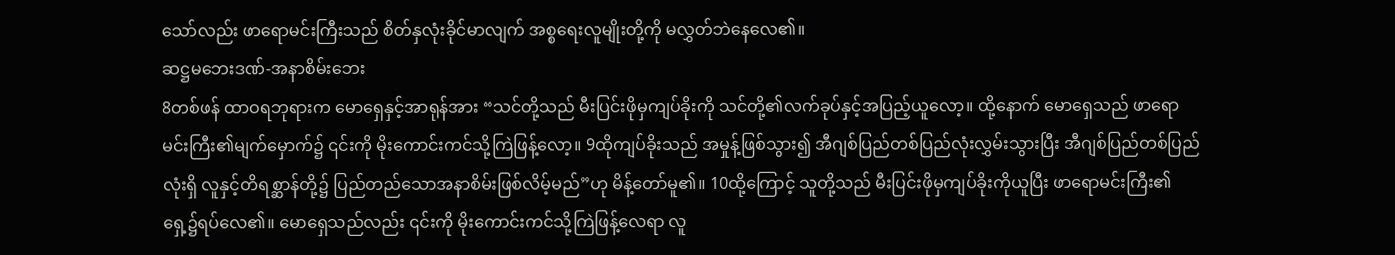သော်လည်း ဖာရောမင်းကြီးသည် စိတ်နှလုံးခိုင်မာလျက် အစ္စရေးလူမျိုးတို့ကို မလွှတ်ဘဲနေလေ၏။
ဆဋ္ဌမဘေးဒဏ်-အနာစိမ်းဘေး
8တစ်ဖန် ထာဝရဘုရားက မောရှေနှင့်အာရုန်အား “သင်တို့သည် မီးပြင်းဖိုမှကျပ်ခိုးကို သင်တို့၏လက်ခုပ်နှင့်အပြည့်ယူလော့။ ထို့နောက် မောရှေသည် ဖာရောမင်းကြီး၏မျက်မှောက်၌ ၎င်းကို မိုးကောင်းကင်သို့ကြဲဖြန့်လော့။ 9ထိုကျပ်ခိုးသည် အမှုန့်ဖြစ်သွား၍ အီဂျစ်ပြည်တစ်ပြည်လုံးလွှမ်းသွားပြီး အီဂျစ်ပြည်တစ်ပြည်လုံးရှိ လူနှင့်တိရစ္ဆာန်တို့၌ ပြည်တည်သောအနာစိမ်းဖြစ်လိမ့်မည်”ဟု မိန့်တော်မူ၏။ 10ထို့ကြောင့် သူတို့သည် မီးပြင်းဖိုမှကျပ်ခိုးကိုယူပြီး ဖာရောမင်းကြီး၏ရှေ့၌ရပ်လေ၏။ မောရှေသည်လည်း ၎င်းကို မိုးကောင်းကင်သို့ကြဲဖြန့်လေရာ လူ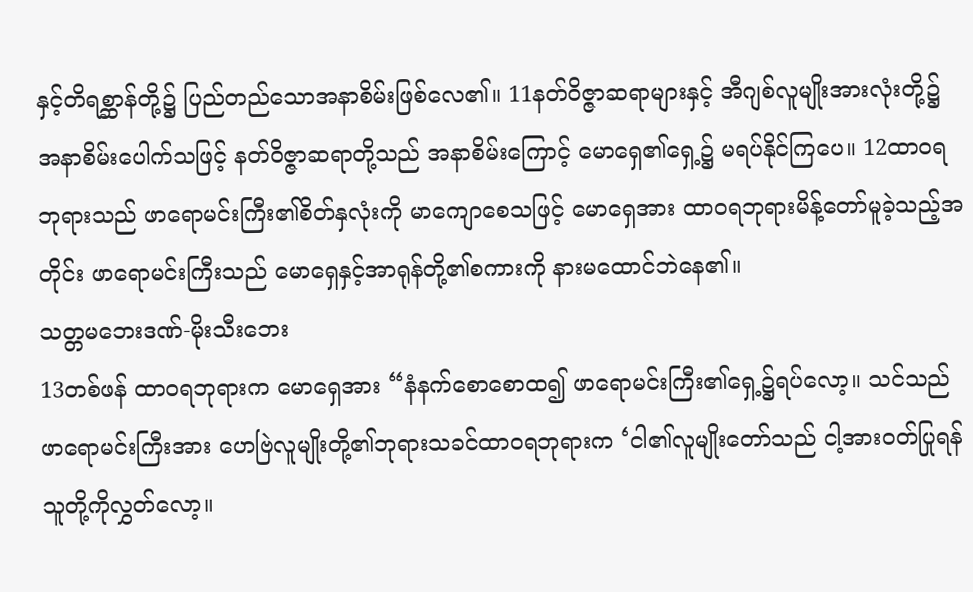နှင့်တိရစ္ဆာန်တို့၌ ပြည်တည်သောအနာစိမ်းဖြစ်လေ၏။ 11နတ်ဝိဇ္ဇာဆရာများနှင့် အီဂျစ်လူမျိုးအားလုံးတို့၌ အနာစိမ်းပေါက်သဖြင့် နတ်ဝိဇ္ဇာဆရာတို့သည် အနာစိမ်းကြောင့် မောရှေ၏ရှေ့၌ မရပ်နိုင်ကြပေ။ 12ထာဝရဘုရားသည် ဖာရောမင်းကြီး၏စိတ်နှလုံးကို မာကျောစေသဖြင့် မောရှေအား ထာဝရဘုရားမိန့်တော်မူခဲ့သည့်အတိုင်း ဖာရောမင်းကြီးသည် မောရှေနှင့်အာရုန်တို့၏စကားကို နားမထောင်ဘဲနေ၏။
သတ္တမဘေးဒဏ်-မိုးသီးဘေး
13တစ်ဖန် ထာဝရဘုရားက မောရှေအား “နံနက်စောစောထ၍ ဖာရောမင်းကြီး၏ရှေ့၌ရပ်လော့။ သင်သည် ဖာရောမင်းကြီးအား ဟေဗြဲလူမျိုးတို့၏ဘုရားသခင်ထာဝရဘုရားက ‘ငါ၏လူမျိုးတော်သည် ငါ့အားဝတ်ပြုရန် သူတို့ကိုလွှတ်လော့။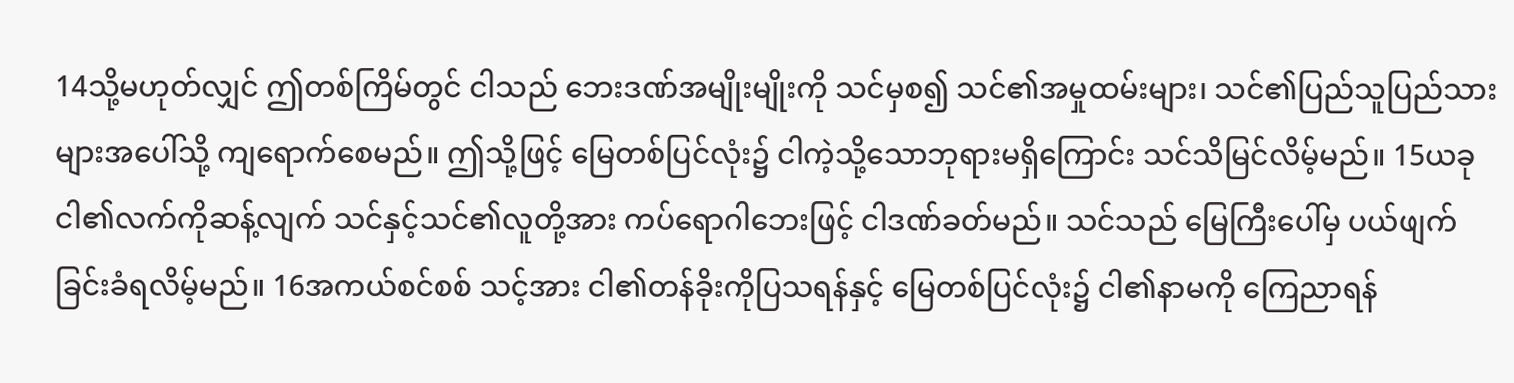14သို့မဟုတ်လျှင် ဤတစ်ကြိမ်တွင် ငါသည် ဘေးဒဏ်အမျိုးမျိုးကို သင်မှစ၍ သင်၏အမှုထမ်းများ၊ သင်၏ပြည်သူပြည်သားများအပေါ်သို့ ကျရောက်စေမည်။ ဤသို့ဖြင့် မြေတစ်ပြင်လုံး၌ ငါကဲ့သို့သောဘုရားမရှိကြောင်း သင်သိမြင်လိမ့်မည်။ 15ယခု ငါ၏လက်ကိုဆန့်လျက် သင်နှင့်သင်၏လူတို့အား ကပ်ရောဂါဘေးဖြင့် ငါဒဏ်ခတ်မည်။ သင်သည် မြေကြီးပေါ်မှ ပယ်ဖျက်ခြင်းခံရလိမ့်မည်။ 16အကယ်စင်စစ် သင့်အား ငါ၏တန်ခိုးကိုပြသရန်နှင့် မြေတစ်ပြင်လုံး၌ ငါ၏နာမကို ကြေညာရန်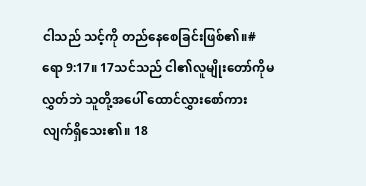ငါသည် သင့်ကို တည်နေစေခြင်းဖြစ်၏။#ရော 9:17။ 17သင်သည် ငါ၏လူမျိုးတော်ကိုမလွှတ်ဘဲ သူတို့အပေါ် ထောင်လွှားစော်ကားလျက်ရှိသေး၏။ 18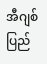အီဂျစ်ပြည်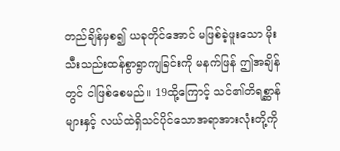တည်ချိန်မှစ၍ ယခုတိုင်အောင် မဖြစ်ခဲ့ဖူးသော မိုးသီးသည်းထန်စွာရွာကျခြင်းကို မနက်ဖြန် ဤအချိန်တွင် ငါဖြစ်စေမည်။ 19ထို့ကြောင့် သင်၏တိရစ္ဆာန်များနှင့် လယ်ထဲရှိသင်ပိုင်သောအရာအားလုံးတို့ကို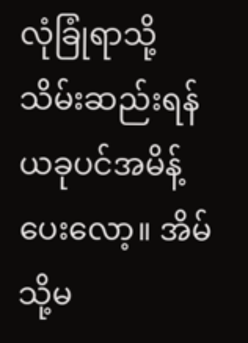လုံခြုံရာသို့သိမ်းဆည်းရန် ယခုပင်အမိန့်ပေးလော့။ အိမ်သို့မ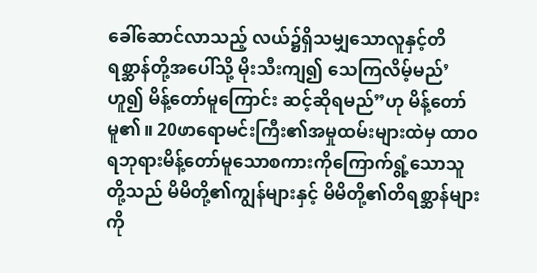ခေါ်ဆောင်လာသည့် လယ်၌ရှိသမျှသောလူနှင့်တိရစ္ဆာန်တို့အပေါ်သို့ မိုးသီးကျ၍ သေကြလိမ့်မည်’ဟူ၍ မိန့်တော်မူကြောင်း ဆင့်ဆိုရမည်”ဟု မိန့်တော်မူ၏။ 20ဖာရောမင်းကြီး၏အမှုထမ်းများထဲမှ ထာဝရဘုရားမိန့်တော်မူသောစကားကိုကြောက်ရွံ့သောသူတို့သည် မိမိတို့၏ကျွန်များနှင့် မိမိတို့၏တိရစ္ဆာန်များကို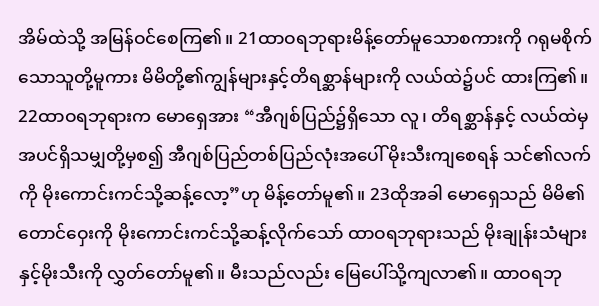အိမ်ထဲသို့ အမြန်ဝင်စေကြ၏။ 21ထာဝရဘုရားမိန့်တော်မူသောစကားကို ဂရုမစိုက်သောသူတို့မူကား မိမိတို့၏ကျွန်များနှင့်တိရစ္ဆာန်များကို လယ်ထဲ၌ပင် ထားကြ၏။
22ထာဝရဘုရားက မောရှေအား “အီဂျစ်ပြည်၌ရှိသော လူ၊ တိရစ္ဆာန်နှင့် လယ်ထဲမှအပင်ရှိသမျှတို့မှစ၍ အီဂျစ်ပြည်တစ်ပြည်လုံးအပေါ် မိုးသီးကျစေရန် သင်၏လက်ကို မိုးကောင်းကင်သို့ဆန့်လော့”ဟု မိန့်တော်မူ၏။ 23ထိုအခါ မောရှေသည် မိမိ၏တောင်ဝှေးကို မိုးကောင်းကင်သို့ဆန့်လိုက်သော် ထာဝရဘုရားသည် မိုးချုန်းသံများနှင့်မိုးသီးကို လွှတ်တော်မူ၏။ မီးသည်လည်း မြေပေါ်သို့ကျလာ၏။ ထာဝရဘု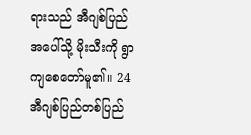ရားသည် အီဂျစ်ပြည်အပေါ်သို့ မိုးသီးကို ရွာကျစေတော်မူ၏။ 24အီဂျစ်ပြည်တစ်ပြည်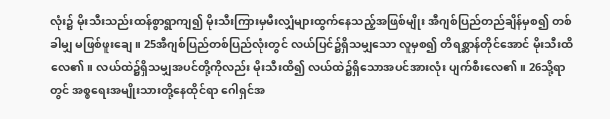လုံး၌ မိုးသီးသည်းထန်စွာရွာကျ၍ မိုးသီးကြားမှမီးလျှံများထွက်နေသည့်အဖြစ်မျိုး အီဂျစ်ပြည်တည်ချိန်မှစ၍ တစ်ခါမျှ မဖြစ်ဖူးချေ။ 25အီဂျစ်ပြည်တစ်ပြည်လုံးတွင် လယ်ပြင်၌ရှိသမျှသော လူမှစ၍ တိရစ္ဆာန်တိုင်အောင် မိုးသီးထိလေ၏။ လယ်ထဲ၌ရှိသမျှအပင်တို့ကိုလည်း မိုးသီးထိ၍ လယ်ထဲ၌ရှိသောအပင်အားလုံး ပျက်စီးလေ၏။ 26သို့ရာတွင် အစ္စရေးအမျိုးသားတို့နေထိုင်ရာ ဂေါရှင်အ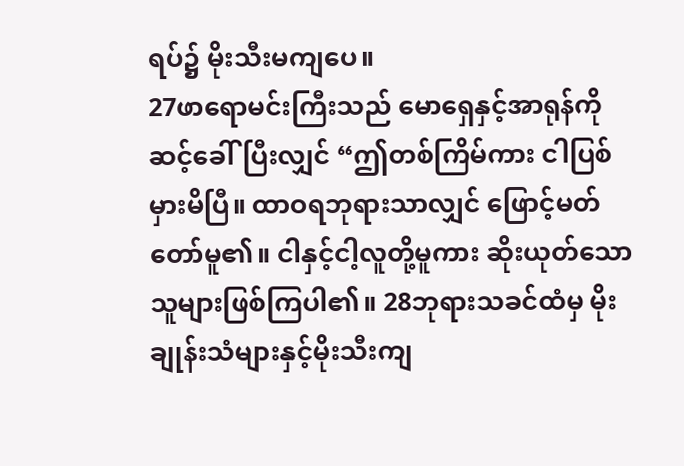ရပ်၌ မိုးသီးမကျပေ။
27ဖာရောမင်းကြီးသည် မောရှေနှင့်အာရုန်ကိုဆင့်ခေါ်ပြီးလျှင် “ဤတစ်ကြိမ်ကား ငါပြစ်မှားမိပြီ။ ထာဝရဘုရားသာလျှင် ဖြောင့်မတ်တော်မူ၏။ ငါနှင့်ငါ့လူတို့မူကား ဆိုးယုတ်သောသူများဖြစ်ကြပါ၏။ 28ဘုရားသခင်ထံမှ မိုးချုန်းသံများနှင့်မိုးသီးကျ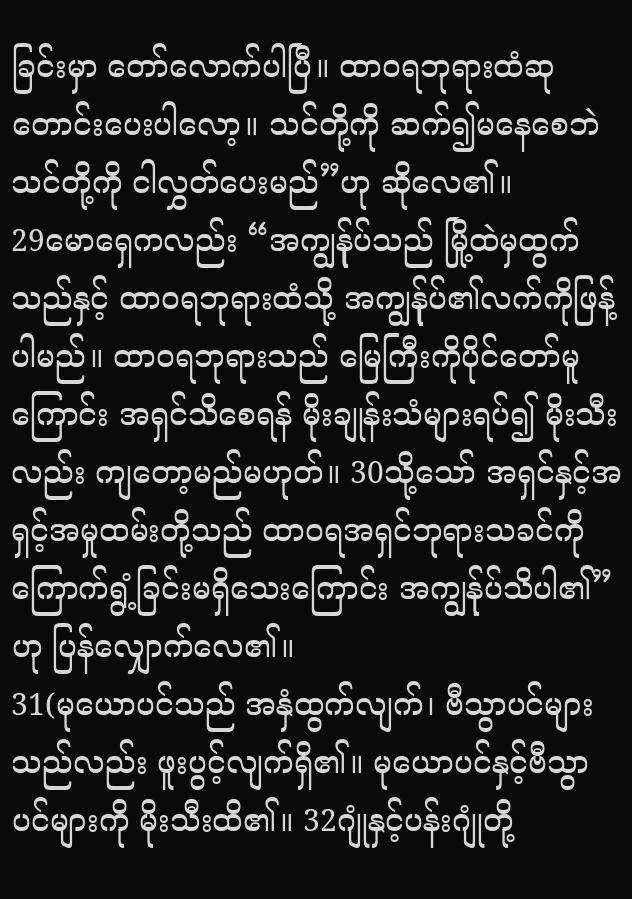ခြင်းမှာ တော်လောက်ပါပြီ။ ထာဝရဘုရားထံဆုတောင်းပေးပါလော့။ သင်တို့ကို ဆက်၍မနေစေဘဲ သင်တို့ကို ငါလွှတ်ပေးမည်”ဟု ဆိုလေ၏။
29မောရှေကလည်း “အကျွန်ုပ်သည် မြို့ထဲမှထွက်သည်နှင့် ထာဝရဘုရားထံသို့ အကျွန်ုပ်၏လက်ကိုဖြန့်ပါမည်။ ထာဝရဘုရားသည် မြေကြီးကိုပိုင်တော်မူကြောင်း အရှင်သိစေရန် မိုးချုန်းသံများရပ်၍ မိုးသီးလည်း ကျတော့မည်မဟုတ်။ 30သို့သော် အရှင်နှင့်အရှင့်အမှုထမ်းတို့သည် ထာဝရအရှင်ဘုရားသခင်ကို ကြောက်ရွံ့ခြင်းမရှိသေးကြောင်း အကျွန်ုပ်သိပါ၏”ဟု ပြန်လျှောက်လေ၏။
31(မုယောပင်သည် အနှံထွက်လျက်၊ ဗီသွာပင်များသည်လည်း ဖူးပွင့်လျက်ရှိ၏။ မုယောပင်နှင့်ဗီသွာပင်များကို မိုးသီးထိ၏။ 32ဂျုံနှင့်ပန်းဂျုံတို့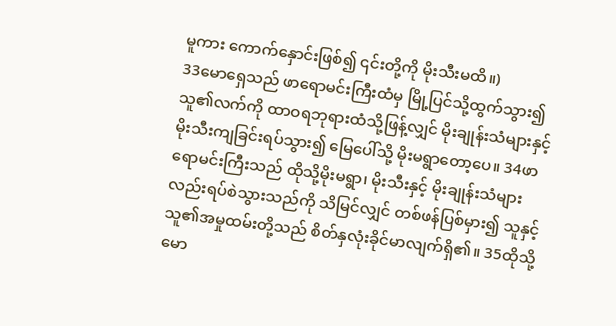မူကား ကောက်နှောင်းဖြစ်၍ ၎င်းတို့ကို မိုးသီးမထိ။)
33မောရှေသည် ဖာရောမင်းကြီးထံမှ မြို့ပြင်သို့ထွက်သွား၍ သူ၏လက်ကို ထာဝရဘုရားထံသို့ဖြန့်လျှင် မိုးချုန်းသံများနှင့်မိုးသီးကျခြင်းရပ်သွား၍ မြေပေါ်သို့ မိုးမရွာတော့ပေ။ 34ဖာရောမင်းကြီးသည် ထိုသို့မိုးမရွာ၊ မိုးသီးနှင့် မိုးချုန်းသံများလည်းရပ်စဲသွားသည်ကို သိမြင်လျှင် တစ်ဖန်ပြစ်မှား၍ သူနှင့်သူ၏အမှုထမ်းတို့သည် စိတ်နှလုံးခိုင်မာလျက်ရှိ၏။ 35ထိုသို့ မော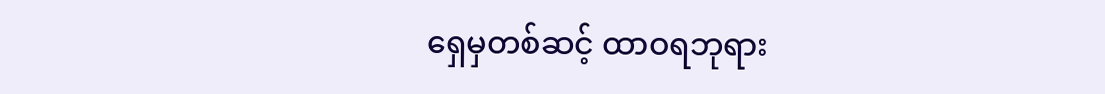ရှေမှတစ်ဆင့် ထာဝရဘုရား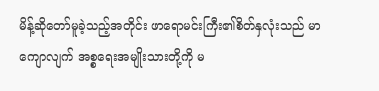မိန့်ဆိုတော်မူခဲ့သည့်အတိုင်း ဖာရောမင်းကြီး၏စိတ်နှလုံးသည် မာကျောလျက် အစ္စရေးအမျိုးသားတို့ကို မ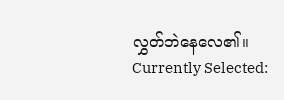လွှတ်ဘဲနေလေ၏။
Currently Selected: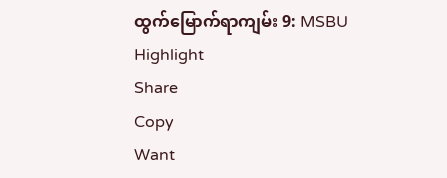ထွက်မြောက်ရာကျမ်း 9: MSBU
Highlight
Share
Copy
Want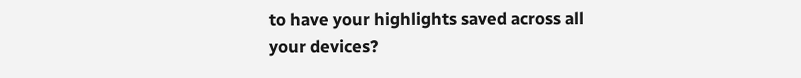to have your highlights saved across all your devices?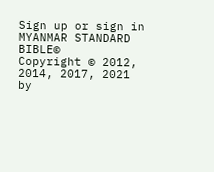Sign up or sign in
MYANMAR STANDARD BIBLE©
Copyright © 2012, 2014, 2017, 2021 by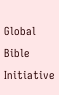Global Bible Initiative